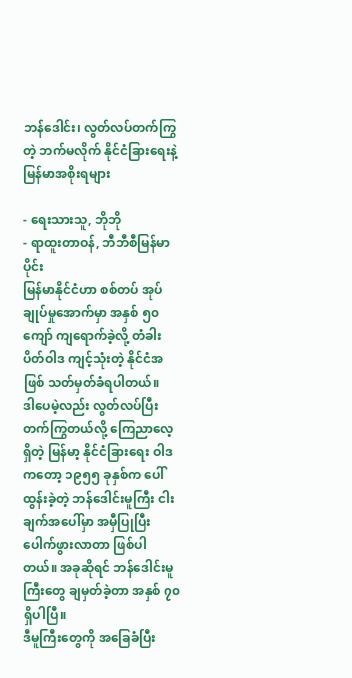ဘန်ဒေါင်း၊ လွတ်လပ်တက်ကြွတဲ့ ဘက်မလိုက် နိုင်ငံခြားရေးနဲ့ မြန်မာအစိုးရများ

- ရေးသားသူ, ဘိုဘို
- ရာထူးတာဝန်, ဘီဘီစီမြန်မာပိုင်း
မြန်မာနိုင်ငံဟာ စစ်တပ် အုပ်ချုပ်မှုအောက်မှာ အနှစ် ၅၀ ကျော် ကျရောက်ခဲ့လို့ တံခါးပိတ်ဝါဒ ကျင့်သုံးတဲ့ နိုင်ငံအဖြစ် သတ်မှတ်ခံရပါတယ်။
ဒါပေမဲ့လည်း လွတ်လပ်ပြီး တက်ကြွတယ်လို့ ကြေညာလေ့ရှိတဲ့ မြန်မာ့ နိုင်ငံခြားရေး ဝါဒကတော့ ၁၉၅၅ ခုနှစ်က ပေါ်ထွန်းခဲ့တဲ့ ဘန်ဒေါင်းမူကြီး ငါးချက်အပေါ်မှာ အမှီပြုပြီး ပေါက်ဖွားလာတာ ဖြစ်ပါတယ်။ အခုဆိုရင် ဘန်ဒေါင်းမူကြီးတွေ ချမှတ်ခဲ့တာ အနှစ် ၇၀ ရှိပါပြီ။
ဒီမူကြီးတွေကို အခြေခံပြီး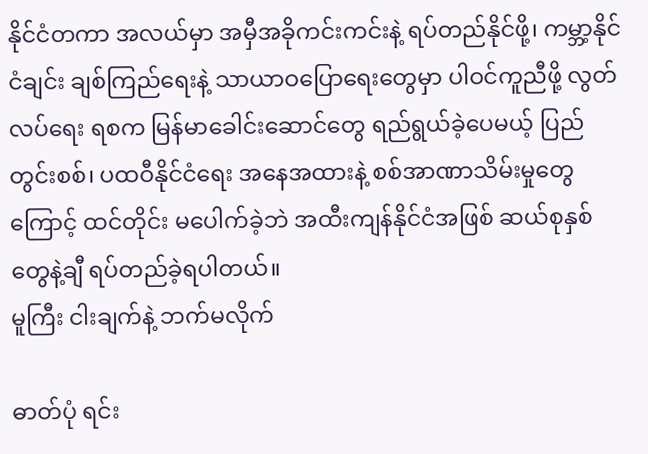နိုင်ငံတကာ အလယ်မှာ အမှီအခိုကင်းကင်းနဲ့ ရပ်တည်နိုင်ဖို့၊ ကမ္ဘာ့နိုင်ငံချင်း ချစ်ကြည်ရေးနဲ့ သာယာဝပြောရေးတွေမှာ ပါဝင်ကူညီဖို့ လွတ်လပ်ရေး ရစက မြန်မာခေါင်းဆောင်တွေ ရည်ရွယ်ခဲ့ပေမယ့် ပြည်တွင်းစစ်၊ ပထဝီနိုင်ငံရေး အနေအထားနဲ့ စစ်အာဏာသိမ်းမှုတွေကြောင့် ထင်တိုင်း မပေါက်ခဲ့ဘဲ အထီးကျန်နိုင်ငံအဖြစ် ဆယ်စုနှစ်တွေနဲ့ချီ ရပ်တည်ခဲ့ရပါတယ်။
မူကြီး ငါးချက်နဲ့ ဘက်မလိုက်

ဓာတ်ပုံ ရင်း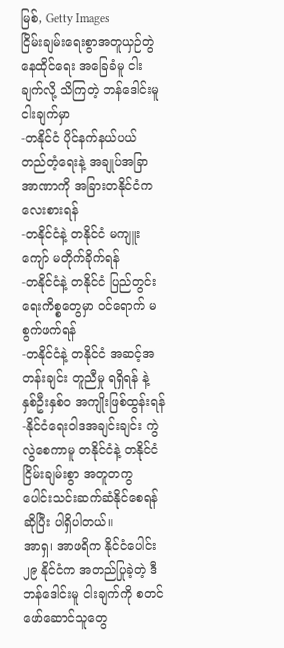မြစ်, Getty Images
ငြိမ်းချမ်းရေးစွာအတူယှဉ်တွဲနေထိုင်ရေး အခြေခံမူ ငါးချက်လို့ သိကြတဲ့ ဘန်ဒေါင်းမူ ငါးချက်မှာ
-တနိုင်ငံ ပိုင်နက်နယ်ပယ် တည်တံ့ရေးနဲ့ အချုပ်အခြာအာဏာကို အခြားတနိုင်ငံက လေးစားရန်
-တနိုင်ငံနဲ့ တနိုင်ငံ မကျူးကျော် မတိုက်ခိုက်ရန်
-တနိုင်ငံနဲ့ တနိုင်ငံ ပြည်တွင်းရေးကိစ္စတွေမှာ ဝင်ရောက် မစွက်ဖက်ရန်
-တနိုင်ငံနဲ့ တနိုင်ငံ အဆင့်အတန်းချင်း တူညီမှု ရရှိရန် နဲ့ နှစ်ဦးနှစ်ဝ အကျိုးဖြစ်ထွန်းရန်
-နိုင်ငံရေးဝါဒအချင်းချင်း ကွဲလွဲစေကာမူ တနိုင်ငံနဲ့ တနိုင်ငံ ငြိမ်းချမ်းစွာ အတူတကွ ပေါင်းသင်းဆက်ဆံနိုင်စေရန် ဆိုပြီး ပါရှိပါတယ်။
အာရှ၊ အာဖရိက နိုင်ငံပေါင်း ၂၉ နိုင်ငံက အတည်ပြုခဲ့တဲ့ ဒီဘန်ဒေါင်းမူ ငါးချက်ကို စတင်ဖော်ဆောင်သူတွေ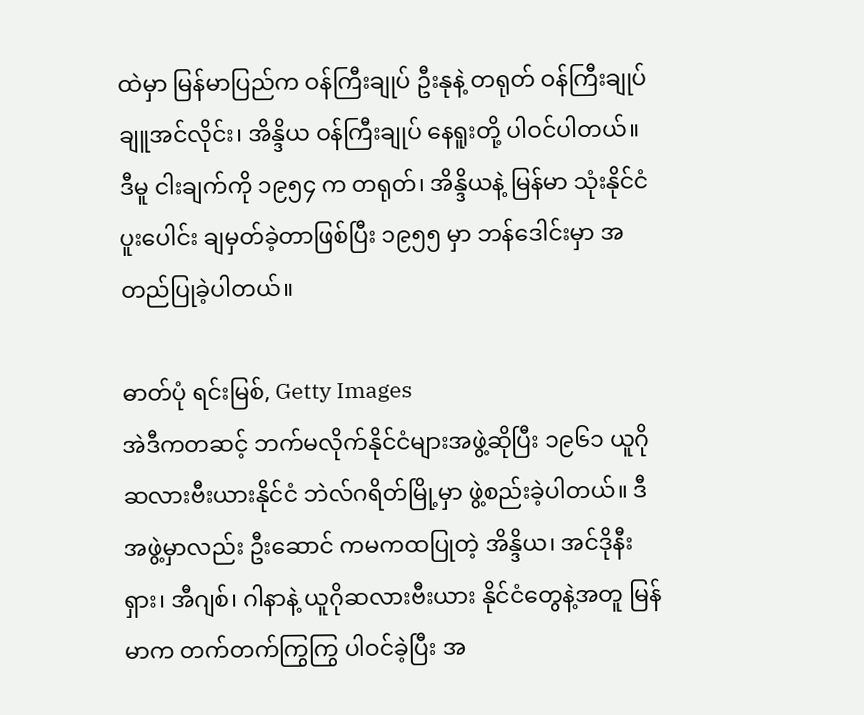ထဲမှာ မြန်မာပြည်က ဝန်ကြီးချုပ် ဦးနုနဲ့ တရုတ် ဝန်ကြီးချုပ် ချူအင်လိုင်း၊ အိန္ဒိယ ဝန်ကြီးချုပ် နေရူးတို့ ပါဝင်ပါတယ်။
ဒီမူ ငါးချက်ကို ၁၉၅၄ က တရုတ်၊ အိန္ဒိယနဲ့ မြန်မာ သုံးနိုင်ငံ ပူးပေါင်း ချမှတ်ခဲ့တာဖြစ်ပြီး ၁၉၅၅ မှာ ဘန်ဒေါင်းမှာ အတည်ပြုခဲ့ပါတယ်။

ဓာတ်ပုံ ရင်းမြစ်, Getty Images
အဲဒီကတဆင့် ဘက်မလိုက်နိုင်ငံများအဖွဲ့ဆိုပြီး ၁၉၆၁ ယူဂိုဆလားဗီးယားနိုင်ငံ ဘဲလ်ဂရိတ်မြို့မှာ ဖွဲ့စည်းခဲ့ပါတယ်။ ဒီအဖွဲ့မှာလည်း ဦးဆောင် ကမကထပြုတဲ့ အိန္ဒိယ၊ အင်ဒိုနီးရှား၊ အီဂျစ်၊ ဂါနာနဲ့ ယူဂိုဆလားဗီးယား နိုင်ငံတွေနဲ့အတူ မြန်မာက တက်တက်ကြွကြွ ပါဝင်ခဲ့ပြီး အ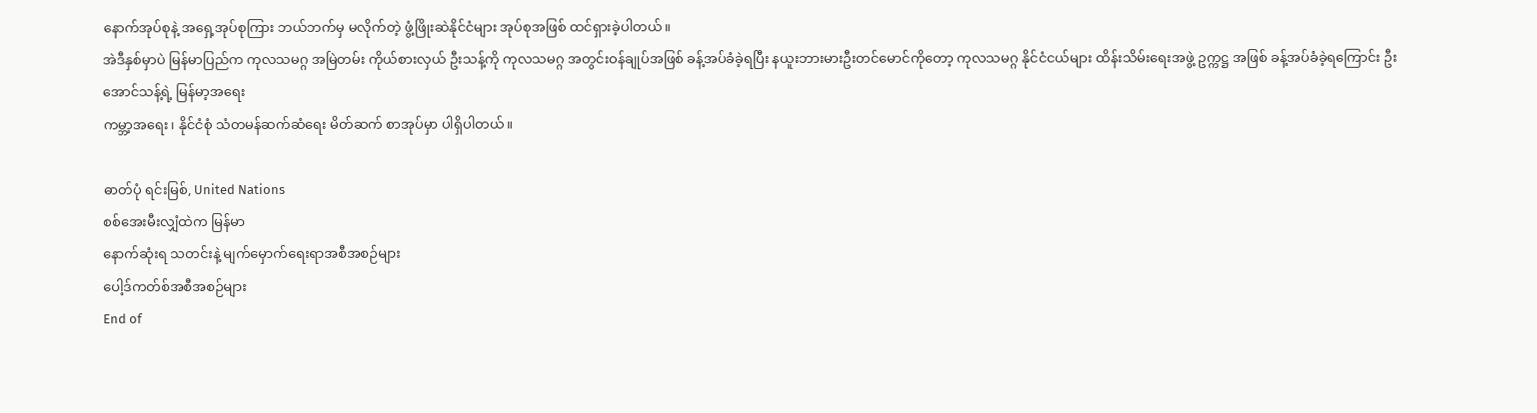နောက်အုပ်စုနဲ့ အရှေ့အုပ်စုကြား ဘယ်ဘက်မှ မလိုက်တဲ့ ဖွံ့ဖြိုးဆဲနိုင်ငံများ အုပ်စုအဖြစ် ထင်ရှားခဲ့ပါတယ်။
အဲဒီနှစ်မှာပဲ မြန်မာပြည်က ကုလသမဂ္ဂ အမြဲတမ်း ကိုယ်စားလှယ် ဦးသန့်ကို ကုလသမဂ္ဂ အတွင်းဝန်ချုပ်အဖြစ် ခန့်အပ်ခံခဲ့ရပြီး နယူးဘားမားဦးတင်မောင်ကိုတော့ ကုလသမဂ္ဂ နိုင်ငံငယ်များ ထိန်းသိမ်းရေးအဖွဲ့ ဥက္ကဋ္ဌ အဖြစ် ခန့်အပ်ခံခဲ့ရကြောင်း ဦးအောင်သန့်ရဲ့ မြန်မာ့အရေး
ကမ္ဘာ့အရေး၊ နိုင်ငံစုံ သံတမန်ဆက်ဆံရေး မိတ်ဆက် စာအုပ်မှာ ပါရှိပါတယ်။

ဓာတ်ပုံ ရင်းမြစ်, United Nations
စစ်အေးမီးလျှံထဲက မြန်မာ
နောက်ဆုံးရ သတင်းနဲ့ မျက်မှောက်ရေးရာအစီအစဉ်များ
ပေါ့ဒ်ကတ်စ်အစီအစဉ်များ
End of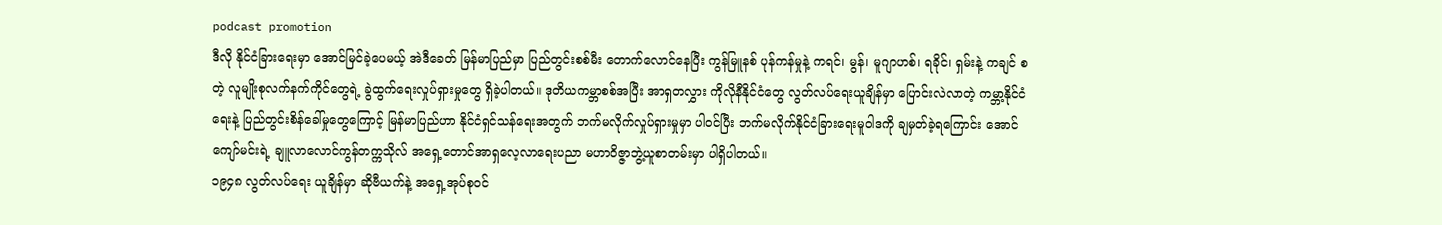podcast promotion
ဒီလို နိုင်ငံခြားရေးမှာ အောင်မြင်ခဲ့ပေမယ့် အဲဒီခေတ် မြန်မာပြည်မှာ ပြည်တွင်းစစ်မီး တောက်လောင်နေပြီး ကွန်မြူနစ် ပုန်ကန်မှုနဲ့ ကရင်၊ မွန်၊ မူဂျာဟစ်၊ ရခိုင်၊ ရှမ်းနဲ့ ကချင် စတဲ့ လူမျိုးစုလက်နက်ကိုင်တွေရဲ့ ခွဲထွက်ရေးလှုပ်ရှားမှုတွေ ရှိခဲ့ပါတယ်။ ဒုတိယကမ္ဘာစစ်အပြီး အာရှတလွှား ကိုလိုနီနိုင်ငံတွေ လွတ်လပ်ရေးယူချိန်မှာ ပြောင်းလဲလာတဲ့ ကမ္ဘာ့နိုင်ငံရေးနဲ့ ပြည်တွင်းစိန်ခေါ်မှုတွေကြောင့် မြန်မာပြည်ဟာ နိုင်ငံရှင်သန်ရေးအတွက် ဘက်မလိုက်လှုပ်ရှားမှုမှာ ပါဝင်ပြီး ဘက်မလိုက်နိုင်ငံခြားရေးမူဝါဒကို ချမှတ်ခဲ့ရကြောင်း အောင်ကျော်မင်းရဲ့ ချူလာလောင်ကွန်တက္ကသိုလ် အရှေ့တောင်အာရှလေ့လာရေးပညာ မဟာဝိဇ္ဇာဘွဲ့ယူစာတမ်းမှာ ပါရှိပါတယ်။
၁၉၄၈ လွတ်လပ်ရေး ယူချိန်မှာ ဆိုဗီယက်နဲ့ အရှေ့အုပ်စုဝင်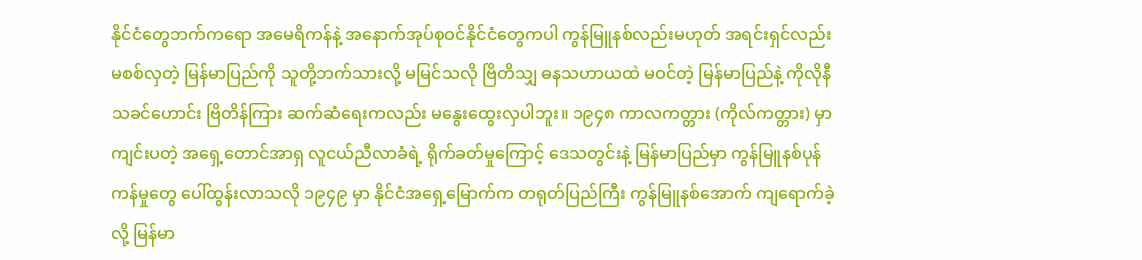နိုင်ငံတွေဘက်ကရော အမေရိကန်နဲ့ အနောက်အုပ်စုဝင်နိုင်ငံတွေကပါ ကွန်မြူနစ်လည်းမဟုတ် အရင်းရှင်လည်း မစစ်လှတဲ့ မြန်မာပြည်ကို သူတို့ဘက်သားလို့ မမြင်သလို ဗြိတိသျှ ဓနသဟာယထဲ မဝင်တဲ့ မြန်မာပြည်နဲ့ ကိုလိုနီသခင်ဟောင်း ဗြိတိန်ကြား ဆက်ဆံရေးကလည်း မနွေးထွေးလှပါဘူး။ ၁၉၄၈ ကာလကတ္တား (ကိုလ်ကတ္တား) မှာ ကျင်းပတဲ့ အရှေ့တောင်အာရှ လူငယ်ညီလာခံရဲ့ ရိုက်ခတ်မှုကြောင့် ဒေသတွင်းနဲ့ မြန်မာပြည်မှာ ကွန်မြူနစ်ပုန်ကန်မှုတွေ ပေါ်ထွန်းလာသလို ၁၉၄၉ မှာ နိုင်ငံအရှေ့မြောက်က တရုတ်ပြည်ကြီး ကွန်မြူနစ်အောက် ကျရောက်ခဲ့လို့ မြန်မာ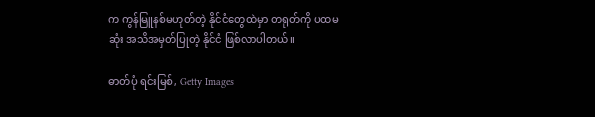က ကွန်မြူနစ်မဟုတ်တဲ့ နိုင်ငံတွေထဲမှာ တရုတ်ကို ပထမဆုံး အသိအမှတ်ပြုတဲ့ နိုင်ငံ ဖြစ်လာပါတယ်။

ဓာတ်ပုံ ရင်းမြစ်, Getty Images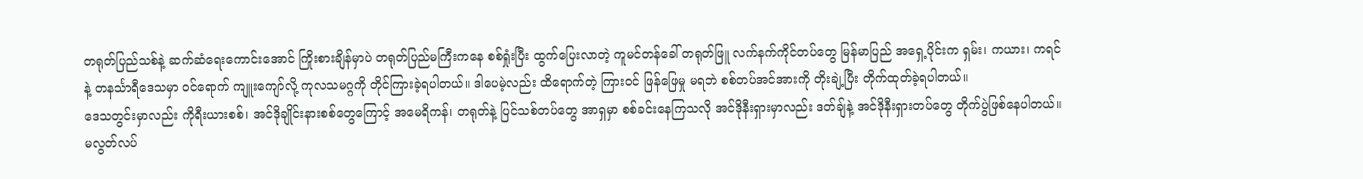တရုတ်ပြည်သစ်နဲ့ ဆက်ဆံရေးကောင်းအောင် ကြိုးစားချိန်မှာပဲ တရုတ်ပြည်မကြီးကနေ စစ်ရှုံးပြီး ထွက်ပြေးလာတဲ့ ကူမင်တန်ခေါ် တရုတ်ဖြူ လက်နက်ကိုင်တပ်တွေ မြန်မာပြည် အရှေ့ပိုင်းက ရှမ်း၊ ကယား၊ ကရင်နဲ့ တနင်္သာရီဒေသမှာ ဝင်ရောက် ကျူးကျော်လို့ ကုလသမဂ္ဂကို တိုင်ကြားခဲ့ရပါတယ်။ ဒါပေမဲ့လည်း ထိရောက်တဲ့ ကြားဝင် ဖြန်ဖြေမှု မရဘဲ စစ်တပ်အင်အားကို တိုးချဲ့ပြီး တိုက်ထုတ်ခဲ့ရပါတယ်။
ဒေသတွင်းမှာလည်း ကိုရီးယားစစ်၊ အင်ဒိုချိုင်းနားစစ်တွေကြောင့် အမေရိကန်၊ တရုတ်နဲ့ ပြင်သစ်တပ်တွေ အာရှမှာ စစ်ခင်းနေကြသလို အင်ဒိုနီးရှားမှာလည်း ဒတ်ချ်နဲ့ အင်ဒိုနီးရှားတပ်တွေ တိုက်ပွဲဖြစ်နေပါတယ်။ မလွတ်လပ်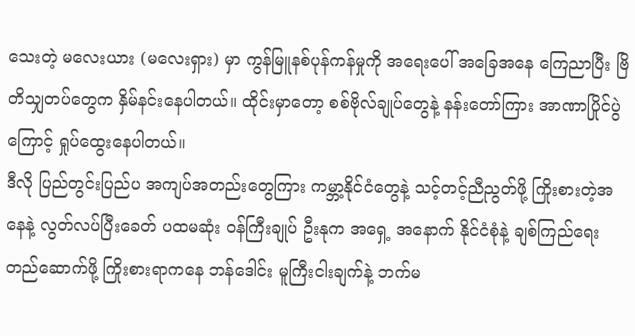သေးတဲ့ မလေးယား (မလေးရှား) မှာ ကွန်မြူနစ်ပုန်ကန်မှုကို အရေးပေါ် အခြေအနေ ကြေညာပြီး ဗြိတိသျှတပ်တွေက နှိမ်နင်းနေပါတယ်။ ထိုင်းမှာတော့ စစ်ဗိုလ်ချုပ်တွေနဲ့ နန်းတော်ကြား အာဏာပြိုင်ပွဲကြောင့် ရှုပ်ထွေးနေပါတယ်။
ဒီလို ပြည်တွင်းပြည်ပ အကျပ်အတည်းတွေကြား ကမ္ဘာ့နိုင်ငံတွေနဲ့ သင့်တင့်ညီညွတ်ဖို့ ကြိုးစားတဲ့အနေနဲ့ လွတ်လပ်ပြီးခေတ် ပထမဆုံး ဝန်ကြီးချုပ် ဦးနုက အရှေ့ အနောက် နိုင်ငံစုံနဲ့ ချစ်ကြည်ရေး တည်ဆောက်ဖို့ ကြိုးစားရာကနေ ဘန်ဒေါင်း မူကြီးငါးချက်နဲ့ ဘက်မ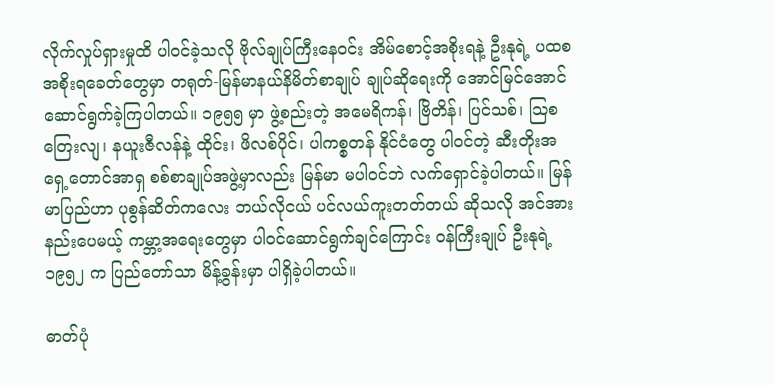လိုက်လှုပ်ရှားမှုထိ ပါဝင်ခဲ့သလို ဗိုလ်ချုပ်ကြီးနေဝင်း အိမ်စောင့်အစိုးရနဲ့ ဦးနုရဲ့ ပထစအစိုးရခေတ်တွေမှာ တရုတ်-မြန်မာနယ်နိမိတ်စာချုပ် ချုပ်ဆိုရေးကို အောင်မြင်အောင် ဆောင်ရွက်ခဲ့ကြပါတယ်။ ၁၉၅၅ မှာ ဖွဲ့စည်းတဲ့ အမေရိကန်၊ ဗြိတိန်၊ ပြင်သစ်၊ သြစတြေးလျ၊ နယူးဇီလန်နဲ့ ထိုင်း၊ ဖိလစ်ပိုင်၊ ပါကစ္စတန် နိုင်ငံတွေ ပါဝင်တဲ့ ဆီးတိုးအရှေ့တောင်အာရှ စစ်စာချုပ်အဖွဲ့မှာလည်း မြန်မာ မပါဝင်ဘဲ လက်ရှောင်ခဲ့ပါတယ်။ မြန်မာပြည်ဟာ ပုစွန်ဆိတ်ကလေး ဘယ်လိုငယ် ပင်လယ်ကူးတတ်တယ် ဆိုသလို အင်အားနည်းပေမယ့် ကမ္ဘာ့အရေးတွေမှာ ပါဝင်ဆောင်ရွက်ချင်ကြောင်း ဝန်ကြီးချုပ် ဦးနုရဲ့ ၁၉၅၂ က ပြည်တော်သာ မိန့်ခွန်းမှာ ပါရှိခဲ့ပါတယ်။

ဓာတ်ပုံ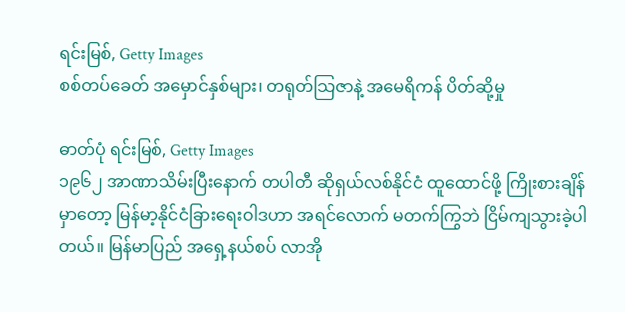ရင်းမြစ်, Getty Images
စစ်တပ်ခေတ် အမှောင်နှစ်များ၊ တရုတ်သြဇာနဲ့ အမေရိကန် ပိတ်ဆို့မှု

ဓာတ်ပုံ ရင်းမြစ်, Getty Images
၁၉၆၂ အာဏာသိမ်းပြီးနောက် တပါတီ ဆိုရှယ်လစ်နိုင်ငံ ထူထောင်ဖို့ ကြိုးစားချိန်မှာတော့ မြန်မာ့နိုင်ငံခြားရေးဝါဒဟာ အရင်လောက် မတက်ကြွဘဲ ငြိမ်ကျသွားခဲ့ပါတယ်။ မြန်မာပြည် အရှေ့နယ်စပ် လာအို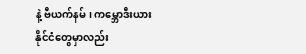နဲ့ ဗီယက်နမ်၊ ကမ္ဘောဒီးယားနိုင်ငံတွေမှာလည်း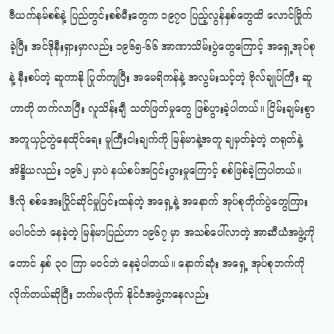ဗီယက်နမ်စစ်နဲ့ ပြည်တွင်းစစ်မီးတွေက ၁၉၇၀ ပြည့်လွန်နှစ်တွေထိ လောင်မြိုက်ခဲ့ပြီး အင်ဒိုနီးရှားမှာလည်း ၁၉၆၅-၆၆ အာဏာသိမ်းပွဲတွေကြောင့် အရှေ့အုပ်စုနဲ့ နီးစပ်တဲ့ ဆူကာနို ပြုတ်ကျပြီး အမေရိကန်နဲ့ အလွမ်းသင့်တဲ့ ဗိုလ်ချုပ်ကြီး ဆူဟာတို တက်လာပြီး လူသိန်းချီ သတ်ဖြတ်မှုတွေ ဖြစ်ပွားခဲ့ပါတယ်။ ငြိမ်းချမ်းစွာ အတူယှဉ်တွဲနေထိုင်ရေး မူကြီးငါးချက်ကို မြန်မာနဲ့အတူ ချမှတ်ခဲ့တဲ့ တရုတ်နဲ့ အိန္ဒိယလည်း ၁၉၆၂ မှာပဲ နယ်စပ်အငြင်းပွားမှုကြောင့် စစ်ဖြစ်ခဲ့ကြပါတယ်။
ဒီလို စစ်အေးပြိုင်ဆိုင်မှုပြင်းထန်တဲ့ အရှေ့နဲ့ အနောက် အုပ်စုတိုက်ပွဲတွေကြား မပါဝင်ဘဲ နေခဲ့တဲ့ မြန်မာပြည်ဟာ ၁၉၆၇ မှာ အသစ်ပေါ်လာတဲ့ အာဆီယံအဖွဲ့ကိုတောင် နှစ် ၃၀ ကြာ မဝင်ဘဲ နေခဲ့ပါတယ်။ နောက်ဆုံး အရှေ့ အုပ်စုဘက်ကို လိုက်တယ်ဆိုပြီး ဘက်မလိုက် နိုင်ငံအဖွဲ့ကနေလည်း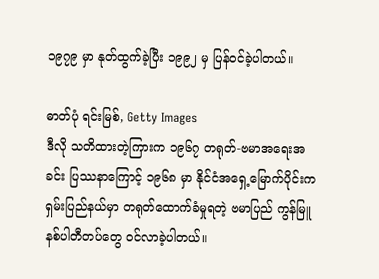၁၉၇၉ မှာ နုတ်ထွက်ခဲ့ပြီး ၁၉၉၂ မှ ပြန်ဝင်ခဲ့ပါတယ်။

ဓာတ်ပုံ ရင်းမြစ်, Getty Images
ဒီလို သတိထားတဲ့ကြားက ၁၉၆၇ တရုတ်-ဗမာအရေးအခင်း ပြဿနာကြောင့် ၁၉၆၈ မှာ နိုင်ငံအရှေ့မြောက်ပိုင်းက ရှမ်းပြည်နယ်မှာ တရုတ်ထောက်ခံမှုရတဲ့ ဗမာပြည် ကွန်မြူနစ်ပါတီတပ်တွေ ဝင်လာခဲ့ပါတယ်။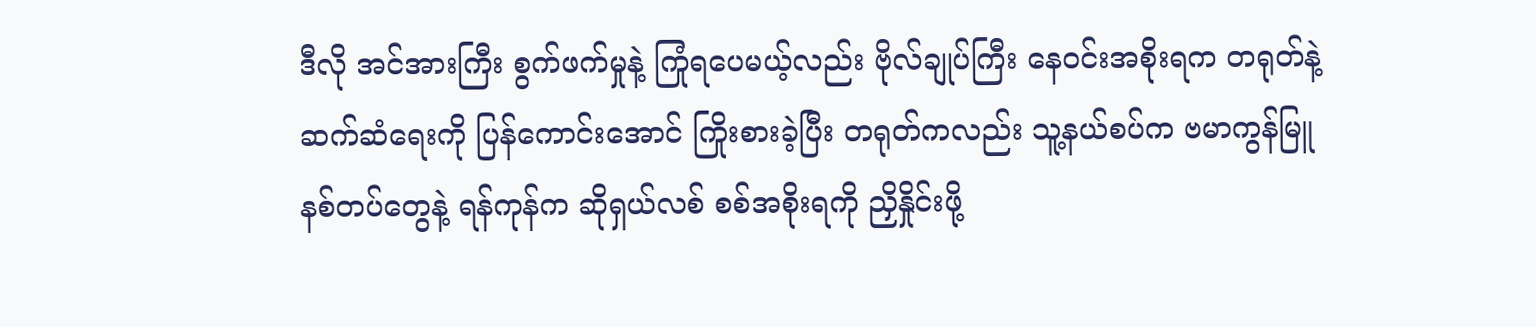ဒီလို အင်အားကြီး စွက်ဖက်မှုနဲ့ ကြုံရပေမယ့်လည်း ဗိုလ်ချုပ်ကြီး နေဝင်းအစိုးရက တရုတ်နဲ့ ဆက်ဆံရေးကို ပြန်ကောင်းအောင် ကြိုးစားခဲ့ပြီး တရုတ်ကလည်း သူ့နယ်စပ်က ဗမာကွန်မြူနစ်တပ်တွေနဲ့ ရန်ကုန်က ဆိုရှယ်လစ် စစ်အစိုးရကို ညှိနှိုင်းဖို့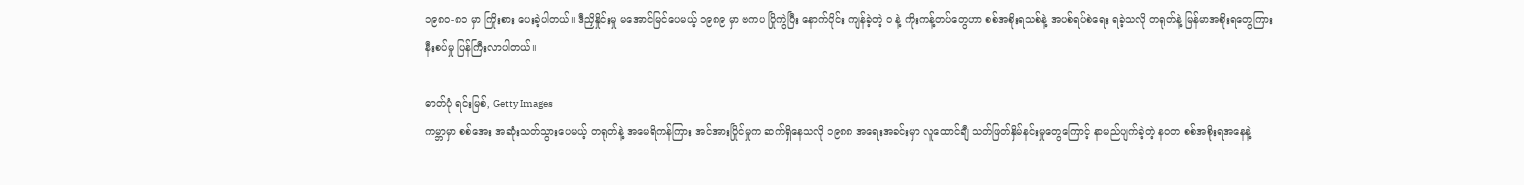၁၉၈၀-၈၁ မှာ ကြိုးစား ပေးခဲ့ပါတယ်။ ဒီညှိနှိုင်းမှု မအောင်မြင်ပေမယ့် ၁၉၈၉ မှာ ဗကပ ပြိုကွဲပြီး နောက်ပိုင်း ကျန်ခဲ့တဲ့ ဝ နဲ့ ကိုးကန့်တပ်တွေဟာ စစ်အစိုးရသစ်နဲ့ အပစ်ရပ်စဲရေး ရခဲ့သလို တရုတ်နဲ့ မြန်မာအစိုးရတွေကြား နီးစပ်မှု ပြန်ကြီးလာပါတယ်။

ဓာတ်ပုံ ရင်းမြစ်, Getty Images
ကမ္ဘာမှာ စစ်အေး အဆုံးသတ်သွားပေမယ့် တရုတ်နဲ့ အမေရိကန်ကြား အင်အားပြိုင်မှုက ဆက်ရှိနေသလို ၁၉၈၈ အရေးအခင်းမှာ လူထောင်ချီ သတ်ဖြတ်နှိမ်နင်းမှုတွေကြောင့် နာမည်ပျက်ခဲ့တဲ့ နဝတ စစ်အစိုးရအနေနဲ့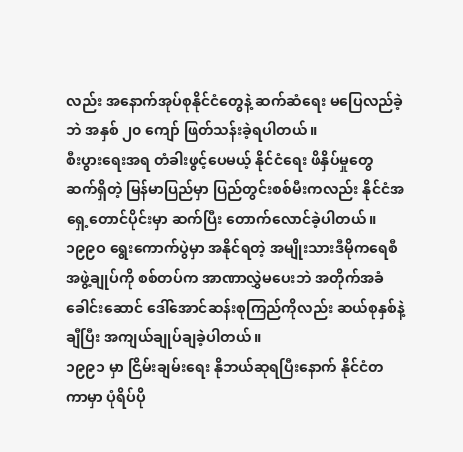လည်း အနောက်အုပ်စုနိုင်ငံတွေနဲ့ ဆက်ဆံရေး မပြေလည်ခဲ့ဘဲ အနှစ် ၂၀ ကျော် ဖြတ်သန်းခဲ့ရပါတယ်။
စီးပွားရေးအရ တံခါးဖွင့်ပေမယ့် နိုင်ငံရေး ဖိနှိပ်မှုတွေ ဆက်ရှိတဲ့ မြန်မာပြည်မှာ ပြည်တွင်းစစ်မီးကလည်း နိုင်ငံအရှေ့တောင်ပိုင်းမှာ ဆက်ပြီး တောက်လောင်ခဲ့ပါတယ်။ ၁၉၉ဝ ရွေးကောက်ပွဲမှာ အနိုင်ရတဲ့ အမျိုးသားဒီမိုကရေစီအဖွဲ့ချုပ်ကို စစ်တပ်က အာဏာလွှဲမပေးဘဲ အတိုက်အခံ ခေါင်းဆောင် ဒေါ်အောင်ဆန်းစုကြည်ကိုလည်း ဆယ်စုနှစ်နဲ့ချီပြီး အကျယ်ချုပ်ချခဲ့ပါတယ်။
၁၉၉၁ မှာ ငြိမ်းချမ်းရေး နိုဘယ်ဆုရပြီးနောက် နိုင်ငံတကာမှာ ပုံရိပ်ပို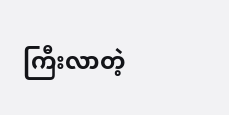ကြီးလာတဲ့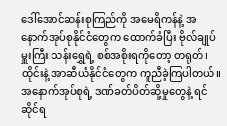ဒေါ်အောင်ဆန်းစုကြည်ကို အမေရိကန်နဲ့ အနောက်အုပ်စုနိုင်ငံတွေက ထောက်ခံပြီး ဗိုလ်ချုပ်မှူးကြီး သန်းရွှေရဲ့ စစ်အစိုးရကိုတော့ တရုတ်၊ ထိုင်းနဲ့ အာဆီယံနိုင်ငံတွေက ကူညီခဲ့ကြပါတယ်။
အနောက်အုပ်စုရဲ့ ဒဏ်ခတ်ပိတ်ဆို့မှုတွေနဲ့ ရင်ဆိုင်ရ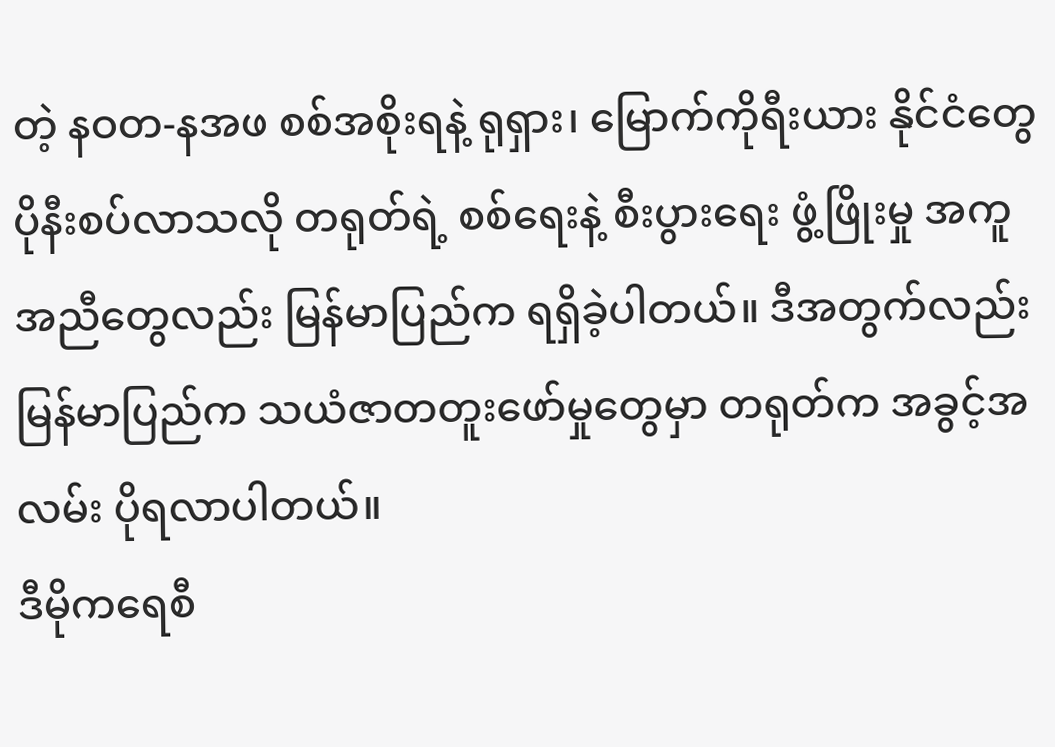တဲ့ နဝတ-နအဖ စစ်အစိုးရနဲ့ ရုရှား၊ မြောက်ကိုရီးယား နိုင်ငံတွေ ပိုနီးစပ်လာသလို တရုတ်ရဲ့ စစ်ရေးနဲ့ စီးပွားရေး ဖွံ့ဖြိုးမှု အကူအညီတွေလည်း မြန်မာပြည်က ရရှိခဲ့ပါတယ်။ ဒီအတွက်လည်း မြန်မာပြည်က သယံဇာတတူးဖော်မှုတွေမှာ တရုတ်က အခွင့်အလမ်း ပိုရလာပါတယ်။
ဒီမိုကရေစီ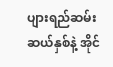ပျားရည်ဆမ်း ဆယ်နှစ်နဲ့ အိုင်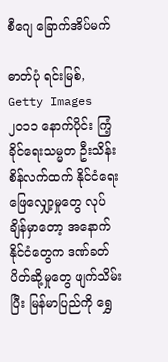စီဂျေ ခြောက်အိပ်မက်

ဓာတ်ပုံ ရင်းမြစ်, Getty Images
၂၀၁၁ နောက်ပိုင်း ကြံ့ခိုင်ရေးသမ္မတ ဦးသိန်းစိန်လက်ထက် နိုင်ငံရေး ဖြေလျှော့မှုတွေ လုပ်ချိန်မှာတော့ အနောက်နိုင်ငံတွေက ဒဏ်ခတ်ပိတ်ဆို့မှုတွေ ဖျက်သိမ်းပြီး မြန်မာပြည်ကို ရွှေ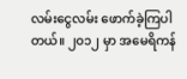လမ်းငွေလမ်း ဖောက်ခဲ့ကြပါတယ်။ ၂၀၁၂ မှာ အမေရိကန်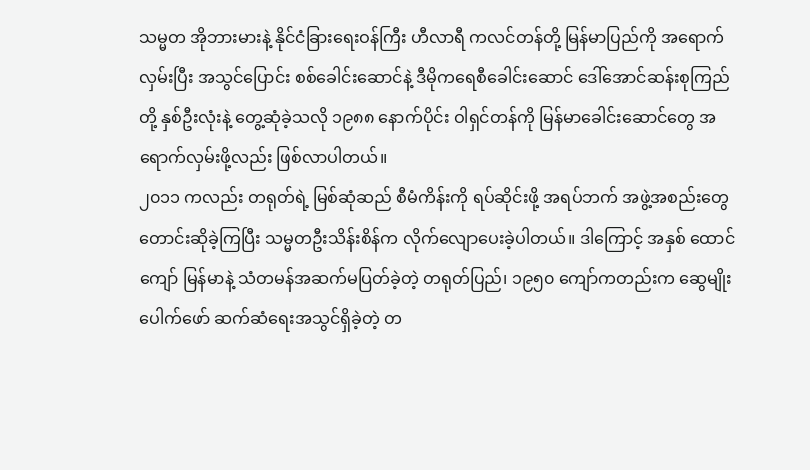သမ္မတ အိုဘားမားနဲ့ နိုင်ငံခြားရေးဝန်ကြီး ဟီလာရီ ကလင်တန်တို့ မြန်မာပြည်ကို အရောက်လှမ်းပြီး အသွင်ပြောင်း စစ်ခေါင်းဆောင်နဲ့ ဒီမိုကရေစီခေါင်းဆောင် ဒေါ်အောင်ဆန်းစုကြည်တို့ နှစ်ဦးလုံးနဲ့ တွေ့ဆုံခဲ့သလို ၁၉၈၈ နောက်ပိုင်း ဝါရှင်တန်ကို မြန်မာခေါင်းဆောင်တွေ အရောက်လှမ်းဖို့လည်း ဖြစ်လာပါတယ်။
၂၀၁၁ ကလည်း တရုတ်ရဲ့ မြစ်ဆုံဆည် စီမံကိန်းကို ရပ်ဆိုင်းဖို့ အရပ်ဘက် အဖွဲ့အစည်းတွေ တောင်းဆိုခဲ့ကြပြီး သမ္မတဦးသိန်းစိန်က လိုက်လျောပေးခဲ့ပါတယ်။ ဒါကြောင့် အနှစ် ထောင်ကျော် မြန်မာနဲ့ သံတမန်အဆက်မပြတ်ခဲ့တဲ့ တရုတ်ပြည်၊ ၁၉၅၀ ကျော်ကတည်းက ဆွေမျိုးပေါက်ဖော် ဆက်ဆံရေးအသွင်ရှိခဲ့တဲ့ တ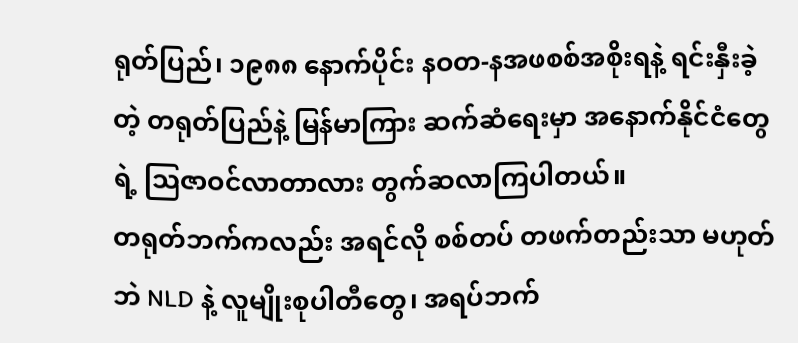ရုတ်ပြည်၊ ၁၉၈၈ နောက်ပိုင်း နဝတ-နအဖစစ်အစိုးရနဲ့ ရင်းနှီးခဲ့တဲ့ တရုတ်ပြည်နဲ့ မြန်မာကြား ဆက်ဆံရေးမှာ အနောက်နိုင်ငံတွေရဲ့ သြဇာဝင်လာတာလား တွက်ဆလာကြပါတယ်။
တရုတ်ဘက်ကလည်း အရင်လို စစ်တပ် တဖက်တည်းသာ မဟုတ်ဘဲ NLD နဲ့ လူမျိုးစုပါတီတွေ၊ အရပ်ဘက်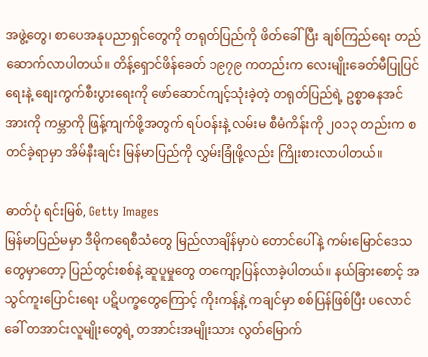အဖွဲ့တွေ၊ စာပေအနုပညာရှင်တွေကို တရုတ်ပြည်ကို ဖိတ်ခေါ်ပြီး ချစ်ကြည်ရေး တည်ဆောက်လာပါတယ်။ တိန့်ရှောင်ဖိန်ခေတ် ၁၉၇၉ ကတည်းက လေးမျိုးခေတ်မီပြုပြင်ရေးနဲ့ စျေးကွက်စီးပွားရေးကို ဖော်ဆောင်ကျင့်သုံးခဲ့တဲ့ တရုတ်ပြည်ရဲ့ ဥစ္စာဓနအင်အားကို ကမ္ဘာကို ဖြန့်ကျက်ဖို့အတွက် ရပ်ဝန်းနဲ့ လမ်းမ စီမံကိန်းကို ၂၀၁၃ တည်းက စတင်ခဲ့ရာမှာ အိမ်နီးချင်း မြန်မာပြည်ကို လွှမ်းခြုံဖို့လည်း ကြိုးစားလာပါတယ်။

ဓာတ်ပုံ ရင်းမြစ်, Getty Images
မြန်မာပြည်မမှာ ဒီမိုကရေစီသံတွေ မြည်လာချိန်မှာပဲ တောင်ပေါ်နဲ့ ကမ်းမြောင်ဒေသတွေမှာတော့ ပြည်တွင်းစစ်နဲ့ ဆူပူမှုတွေ တကျော့ပြန်လာခဲ့ပါတယ်။ နယ်ခြားစောင့် အသွင်ကူးပြောင်းရေး ပဋိပက္ခတွေကြောင့် ကိုးကန့်နဲ့ ကချင်မှာ စစ်ပြန်ဖြစ်ပြီး ပလောင်ခေါ် တအာင်းလူမျိုးတွေရဲ့ တအာင်းအမျိုးသား လွတ်မြောက်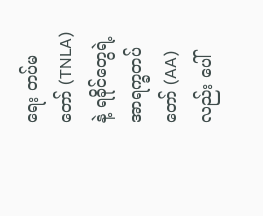ရေး တပ်မတော် (TNLA) နဲ့ ရခိုင်တွေရဲ့ အာရက္ခတပ်တော် (AA) လည်း ပေါ်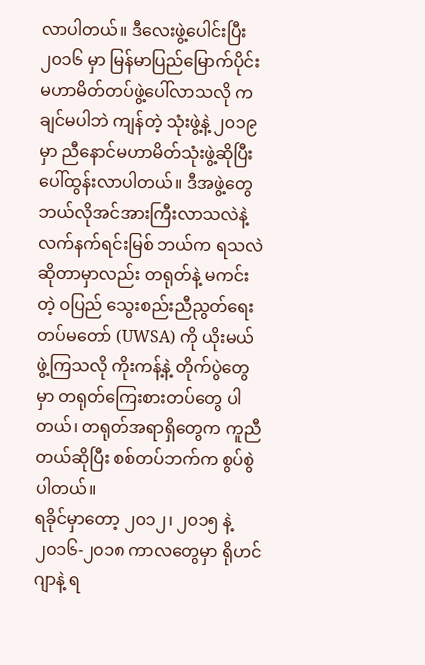လာပါတယ်။ ဒီလေးဖွဲ့ပေါင်းပြီး ၂၀၁၆ မှာ မြန်မာပြည်မြောက်ပိုင်း မဟာမိတ်တပ်ဖွဲ့ပေါ်လာသလို ကချင်မပါဘဲ ကျန်တဲ့ သုံးဖွဲ့နဲ့ ၂၀၁၉ မှာ ညီနောင်မဟာမိတ်သုံးဖွဲ့ဆိုပြီး ပေါ်ထွန်းလာပါတယ်။ ဒီအဖွဲ့တွေ ဘယ်လိုအင်အားကြီးလာသလဲနဲ့ လက်နက်ရင်းမြစ် ဘယ်က ရသလဲ ဆိုတာမှာလည်း တရုတ်နဲ့ မကင်းတဲ့ ဝပြည် သွေးစည်းညီညွတ်ရေး တပ်မတော် (UWSA) ကို ယိုးမယ်ဖွဲ့ကြသလို ကိုးကန့်နဲ့ တိုက်ပွဲတွေမှာ တရုတ်ကြေးစားတပ်တွေ ပါတယ်၊ တရုတ်အရာရှိတွေက ကူညီတယ်ဆိုပြီး စစ်တပ်ဘက်က စွပ်စွဲပါတယ်။
ရခိုင်မှာတော့ ၂၀၁၂၊ ၂၀၁၅ နဲ့ ၂၀၁၆-၂၀၁၈ ကာလတွေမှာ ရိုဟင်ဂျာနဲ့ ရ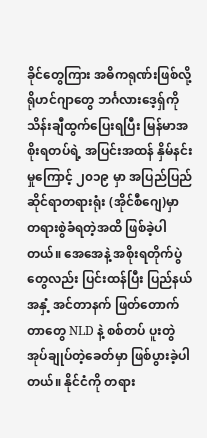ခိုင်တွေကြား အဓိကရုဏ်းဖြစ်လို့ ရိုဟင်ဂျာတွေ ဘင်္ဂလားဒေ့ရှ်ကို သိန်းချီထွက်ပြေးရပြီး မြန်မာအစိုးရတပ်ရဲ့ အပြင်းအထန် နှိမ်နင်းမှုကြောင့် ၂၀၁၉ မှာ အပြည်ပြည်ဆိုင်ရာတရားရုံး (အိုင်စီဂျေ)မှာ တရားစွဲခံရတဲ့အထိ ဖြစ်ခဲ့ပါတယ်။ အေအေနဲ့ အစိုးရတိုက်ပွဲတွေလည်း ပြင်းထန်ပြီး ပြည်နယ်အနှံ့ အင်တာနက် ဖြတ်တောက်တာတွေ NLD နဲ့ စစ်တပ် ပူးတွဲအုပ်ချုပ်တဲ့ခေတ်မှာ ဖြစ်ပွားခဲ့ပါတယ်။ နိုင်ငံကို တရား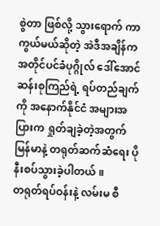စွဲတာ ဖြစ်လို့ သွားရောက် ကာကွယ်မယ်ဆိုတဲ့ အဲဒီအချိန်က အတိုင်ပင်ခံပုဂ္ဂိုလ် ဒေါ်အောင်ဆန်းစုကြည်ရဲ့ ရပ်တည်ချက်ကို အနောက်နိုင်ငံ အများအပြားက ရှုတ်ချခဲ့တဲ့အတွက် မြန်မာနဲ့ တရုတ်ဆက်ဆံရေး ပိုနီးစပ်သွားခဲ့ပါတယ်။
တရုတ်ရပ်ဝန်းနဲ့ လမ်းမ စီ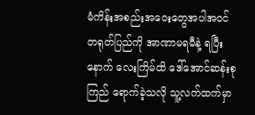မံကိန်းအစည်းအဝေးတွေအပါအဝင် တရုတ်ပြည်ကို အာဏာမရမီနဲ့ ရပြီးနောက် လေးကြိမ်ထိ ဒေါ်အောင်ဆန်းစုကြည် ရောက်ခဲ့သလို သူ့လက်ထက်မှာ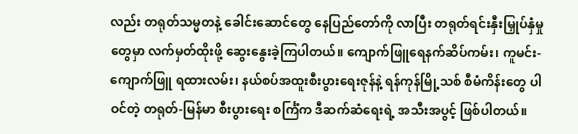လည်း တရုတ်သမ္မတနဲ့ ခေါင်းဆောင်တွေ နေပြည်တော်ကို လာပြီး တရုတ်ရင်းနှီးမြှုပ်နှံမှုတွေမှာ လက်မှတ်ထိုးဖို့ ဆွေးနွေးခဲ့ကြပါတယ်။ ကျောက်ဖြူရေနက်ဆိပ်ကမ်း၊ ကူမင်း-ကျောက်ဖြူ ရထားလမ်း၊ နယ်စပ်အထူးစီးပွားရေးဇုန်နဲ့ ရန်ကုန်မြို့သစ် စီမံကိန်းတွေ ပါဝင်တဲ့ တရုတ်-မြန်မာ စီးပွားရေး စင်္ကြံက ဒီဆက်ဆံရေးရဲ့ အသီးအပွင့် ဖြစ်ပါတယ်။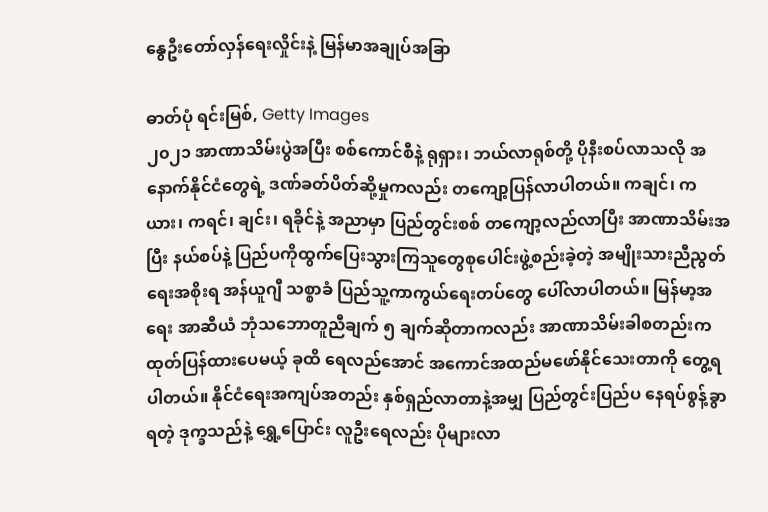နွေဦးတော်လှန်ရေးလှိုင်းနဲ့ မြန်မာအချုပ်အခြာ

ဓာတ်ပုံ ရင်းမြစ်, Getty Images
၂၀၂၁ အာဏာသိမ်းပွဲအပြီး စစ်ကောင်စီနဲ့ ရုရှား၊ ဘယ်လာရုစ်တို့ ပိုနီးစပ်လာသလို အနောက်နိုင်ငံတွေရဲ့ ဒဏ်ခတ်ပိတ်ဆို့မှုကလည်း တကျော့ပြန်လာပါတယ်။ ကချင်၊ ကယား၊ ကရင်၊ ချင်း၊ ရခိုင်နဲ့ အညာမှာ ပြည်တွင်းစစ် တကျော့လည်လာပြီး အာဏာသိမ်းအပြီး နယ်စပ်နဲ့ ပြည်ပကိုထွက်ပြေးသွားကြသူတွေစုပေါင်းဖွဲ့စည်းခဲ့တဲ့ အမျိုးသားညီညွတ်ရေးအစိုးရ အန်ယူဂျီ သစ္စာခံ ပြည်သူ့ကာကွယ်ရေးတပ်တွေ ပေါ်လာပါတယ်။ မြန်မာ့အရေး အာဆီယံ ဘုံသဘောတူညီချက် ၅ ချက်ဆိုတာကလည်း အာဏာသိမ်းခါစတည်းက ထုတ်ပြန်ထားပေမယ့် ခုထိ ရေလည်အောင် အကောင်အထည်မဖော်နိုင်သေးတာကို တွေ့ရပါတယ်။ နိုင်ငံရေးအကျပ်အတည်း နှစ်ရှည်လာတာနဲ့အမျှ ပြည်တွင်းပြည်ပ နေရပ်စွန့်ခွာရတဲ့ ဒုက္ခသည်နဲ့ ရွှေ့ပြောင်း လူဦးရေလည်း ပိုများလာ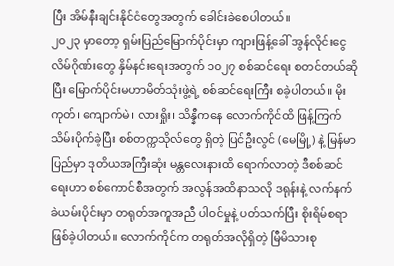ပြီး အိမ်နီးချင်းနိုင်ငံတွေအတွက် ခေါင်းခဲစေပါတယ်။
၂၀၂၃ မှာတော့ ရှမ်းပြည်မြောက်ပိုင်းမှာ ကျားဖြန့်ခေါ် အွန်လိုင်းငွေလိမ်ဂိုဏ်းတွေ နှိမ်နင်းရေးအတွက် ၁၀၂၇ စစ်ဆင်ရေး စတင်တယ်ဆိုပြီး မြောက်ပိုင်းမဟာမိတ်သုံးဖွဲ့ရဲ့ စစ်ဆင်ရေးကြီး စခဲ့ပါတယ်။ မိုးကုတ်၊ ကျောက်မဲ၊ လားရှိုး၊ သိန္နီကနေ လောက်ကိုင်ထိ ဖြန့်ကြက် သိမ်းပိုက်ခဲ့ပြီး စစ်တက္ကသိုလ်တွေ ရှိတဲ့ ပြင်ဦးလွင် (မေမြို့) နဲ့ မြန်မာပြည်မှာ ဒုတိယအကြီးဆုံး မန္တလေးနားထိ ရောက်လာတဲ့ ဒီစစ်ဆင်ရေးဟာ စစ်ကောင်စီအတွက် အလွန်အထိနာသလို ဒရုန်းနဲ့ လက်နက်ခဲယမ်းပိုင်းမှာ တရုတ်အကူအညီ ပါဝင်မှုနဲ့ ပတ်သက်ပြီး စိုးရိမ်စရာ ဖြစ်ခဲ့ပါတယ်။ လောက်ကိုင်က တရုတ်အလိုရှိတဲ့ မြီမိသားစု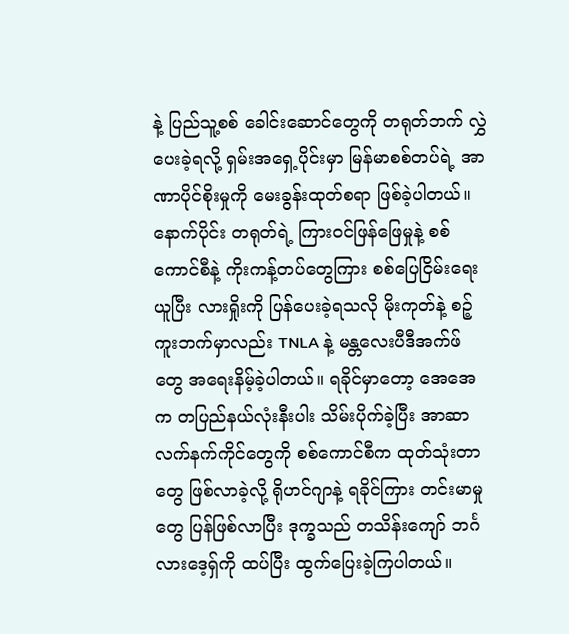နဲ့ ပြည်သူ့စစ် ခေါင်းဆောင်တွေကို တရုတ်ဘက် လွှဲပေးခဲ့ရလို့ ရှမ်းအရှေ့ပိုင်းမှာ မြန်မာစစ်တပ်ရဲ့ အာဏာပိုင်စိုးမှုကို မေးခွန်းထုတ်စရာ ဖြစ်ခဲ့ပါတယ်။ နောက်ပိုင်း တရုတ်ရဲ့ ကြားဝင်ဖြန်ဖြေမှုနဲ့ စစ်ကောင်စီနဲ့ ကိုးကန့်တပ်တွေကြား စစ်ပြေငြိမ်းရေးယူပြီး လားရှိုးကို ပြန်ပေးခဲ့ရသလို မိုးကုတ်နဲ့ စဉ့်ကူးဘက်မှာလည်း TNLA နဲ့ မန္တလေးပီဒီအက်ဖ်တွေ အရေးနိမ့်ခဲ့ပါတယ်။ ရခိုင်မှာတော့ အေအေက တပြည်နယ်လုံးနီးပါး သိမ်းပိုက်ခဲ့ပြီး အာဆာ လက်နက်ကိုင်တွေကို စစ်ကောင်စီက ထုတ်သုံးတာတွေ ဖြစ်လာခဲ့လို့ ရိုဟင်ဂျာနဲ့ ရခိုင်ကြား တင်းမာမှုတွေ ပြန်ဖြစ်လာပြီး ဒုက္ခသည် တသိန်းကျော် ဘင်္ဂလားဒေ့ရှ်ကို ထပ်ပြီး ထွက်ပြေးခဲ့ကြပါတယ်။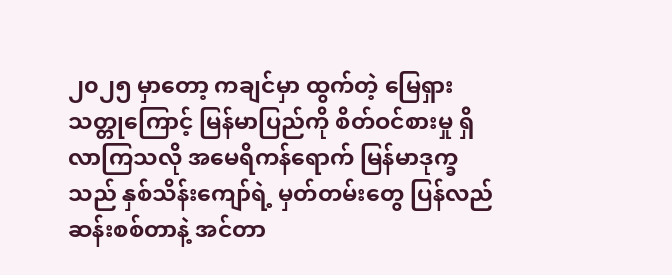၂၀၂၅ မှာတော့ ကချင်မှာ ထွက်တဲ့ မြေရှားသတ္တုကြောင့် မြန်မာပြည်ကို စိတ်ဝင်စားမှု ရှိလာကြသလို အမေရိကန်ရောက် မြန်မာဒုက္ခသည် နှစ်သိန်းကျော်ရဲ့ မှတ်တမ်းတွေ ပြန်လည် ဆန်းစစ်တာနဲ့ အင်တာ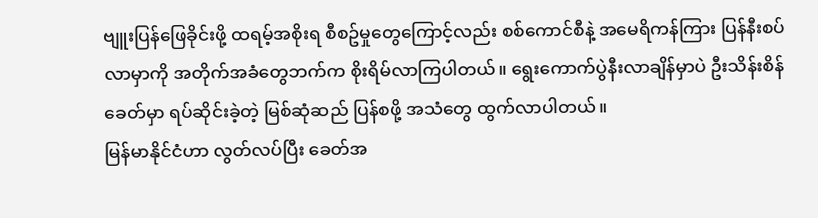ဗျူးပြန်ဖြေခိုင်းဖို့ ထရမ့်အစိုးရ စီစဥ်မှုတွေကြောင့်လည်း စစ်ကောင်စီနဲ့ အမေရိကန်ကြား ပြန်နီးစပ်လာမှာကို အတိုက်အခံတွေဘက်က စိုးရိမ်လာကြပါတယ်။ ရွေးကောက်ပွဲနီးလာချိန်မှာပဲ ဦးသိန်းစိန်ခေတ်မှာ ရပ်ဆိုင်းခဲ့တဲ့ မြစ်ဆုံဆည် ပြန်စဖို့ အသံတွေ ထွက်လာပါတယ်။
မြန်မာနိုင်ငံဟာ လွတ်လပ်ပြီး ခေတ်အ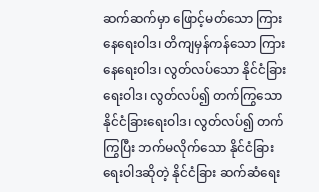ဆက်ဆက်မှာ ဖြောင့်မတ်သော ကြားနေရေးဝါဒ၊ တိကျမှန်ကန်သော ကြားနေရေးဝါဒ၊ လွတ်လပ်သော နိုင်ငံခြားရေးဝါဒ၊ လွတ်လပ်၍ တက်ကြွသော နိုင်ငံခြားရေးဝါဒ၊ လွတ်လပ်၍ တက်ကြွပြီး ဘက်မလိုက်သော နိုင်ငံခြားရေးဝါဒဆိုတဲ့ နိုင်ငံခြား ဆက်ဆံရေး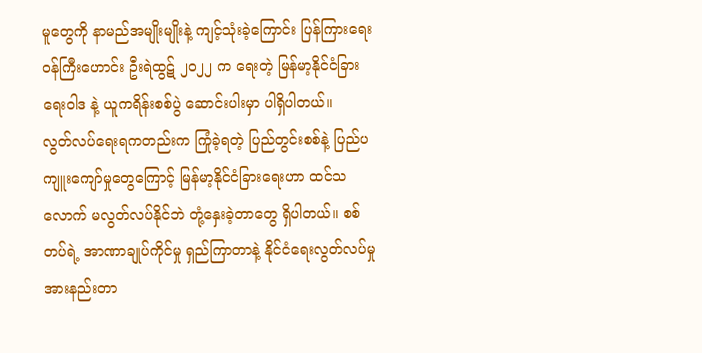မူတွေကို နာမည်အမျိုးမျိုးနဲ့ ကျင့်သုံးခဲ့ကြောင်း ပြန်ကြားရေးဝန်ကြီးဟောင်း ဦးရဲထွဋ် ၂၀၂၂ က ရေးတဲ့ မြန်မာ့နိုင်ငံခြားရေးဝါဒ နဲ့ ယူကရိန်းစစ်ပွဲ ဆောင်းပါးမှာ ပါရှိပါတယ်။
လွတ်လပ်ရေးရကတည်းက ကြုံခဲ့ရတဲ့ ပြည်တွင်းစစ်နဲ့ ပြည်ပကျူးကျော်မှုတွေကြောင့် မြန်မာ့နိုင်ငံခြားရေးဟာ ထင်သလောက် မလွတ်လပ်နိုင်ဘဲ တုံ့နှေးခဲ့တာတွေ ရှိပါတယ်။ စစ်တပ်ရဲ့ အာဏာချုပ်ကိုင်မှု ရှည်ကြာတာနဲ့ နိုင်ငံရေးလွတ်လပ်မှု အားနည်းတာ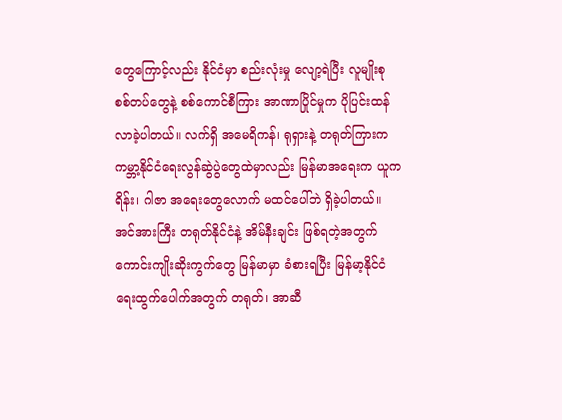တွေကြောင့်လည်း နိုင်ငံမှာ စည်းလုံးမှု လျော့ရဲပြီး လူမျိုးစု စစ်တပ်တွေနဲ့ စစ်ကောင်စီကြား အာဏာပြိုင်မှုက ပိုပြင်းထန်လာခဲ့ပါတယ်။ လက်ရှိ အမေရိကန်၊ ရုရှားနဲ့ တရုတ်ကြားက ကမ္ဘာ့နိုင်ငံရေးလွန်ဆွဲပွဲတွေထဲမှာလည်း မြန်မာအရေးက ယူကရိန်း၊ ဂါဇာ အရေးတွေလောက် မထင်ပေါ်ဘဲ ရှိခဲ့ပါတယ်။
အင်အားကြီး တရုတ်နိုင်ငံနဲ့ အိမ်နီးချင်း ဖြစ်ရတဲ့အတွက် ကောင်းကျိုးဆိုးကွက်တွေ မြန်မာမှာ ခံစားရပြီး မြန်မာ့နိုင်ငံရေးထွက်ပေါက်အတွက် တရုတ်၊ အာဆီ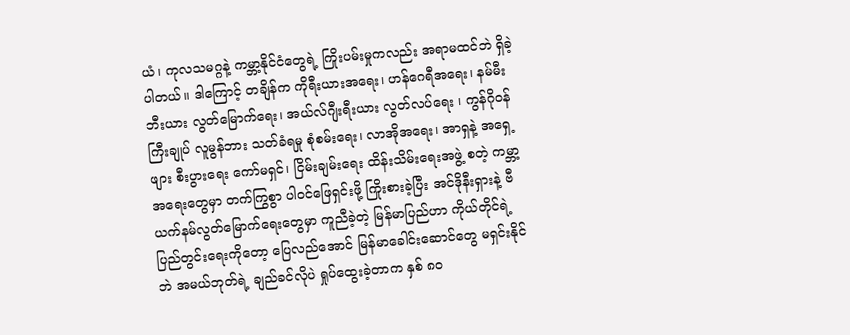ယံ၊ ကုလသမဂ္ဂနဲ့ ကမ္ဘာ့နိုင်ငံတွေရဲ့ ကြိုးပမ်းမှုကလည်း အရာမထင်ဘဲ ရှိခဲ့ပါတယ်။ ဒါကြောင့် တချိန်က ကိုရီးယားအရေး၊ ဟန်ဂေရီအရေး၊ နမ်မီးဘီးယား လွတ်မြောက်ရေး၊ အယ်လ်ဂျီးရီးယား လွတ်လပ်ရေး ၊ ကွန်ဂိုဝန်ကြီးချုပ် လူမွန်ဘား သတ်ခံရမှု စုံစမ်းရေး၊ လာအိုအရေး၊ အာရှနဲ့ အရှေ့ဖျား စီးပွားရေး ကော်မရှင်၊ ငြိမ်းချမ်းရေး ထိန်းသိမ်းရေးအဖွဲ့ စတဲ့ ကမ္ဘာ့အရေးတွေမှာ တက်ကြွစွာ ပါဝင်ဖြေရှင်းဖို့ ကြိုးစားခဲ့ပြီး အင်ဒိုနီးရှားနဲ့ ဗီယက်နမ်လွတ်မြောက်ရေးတွေမှာ ကူညီခဲ့တဲ့ မြန်မာပြည်ဟာ ကိုယ်တိုင်ရဲ့ ပြည်တွင်းရေးကိုတော့ ပြေလည်အောင် မြန်မာခေါင်းဆောင်တွေ မရှင်းနိုင်ဘဲ အမယ်ဘုတ်ရဲ့ ချည်ခင်လိုပဲ ရှုပ်ထွေးခဲ့တာက နှစ် ၈၀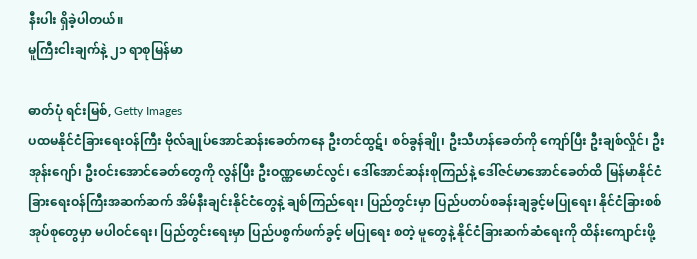နီးပါး ရှိခဲ့ပါတယ်။
မူကြီးငါးချက်နဲ့ ၂၁ ရာစုမြန်မာ

ဓာတ်ပုံ ရင်းမြစ်, Getty Images
ပထမနိုင်ငံခြားရေးဝန်ကြီး ဗိုလ်ချုပ်အောင်ဆန်းခေတ်ကနေ ဦးတင်ထွဋ်၊ စဝ်ခွန်ချို၊ ဦးသီဟန်ခေတ်ကို ကျော်ပြီး ဦးချစ်လှိုင်၊ ဦးအုန်းဂျော်၊ ဦးဝင်းအောင်ခေတ်တွေကို လွန်ပြီး ဦးဝဏ္ဏမောင်လွင်၊ ဒေါ်အောင်ဆန်းစုကြည်နဲ့ ဒေါ်ဇင်မာအောင်ခေတ်ထိ မြန်မာနိုင်ငံခြားရေးဝန်ကြီးအဆက်ဆက် အိမ်နီးချင်းနိုင်ငံတွေနဲ့ ချစ်ကြည်ရေး၊ ပြည်တွင်းမှာ ပြည်ပတပ်စခန်းချခွင့်မပြုရေး၊ နိုင်ငံခြားစစ်အုပ်စုတွေမှာ မပါဝင်ရေး၊ ပြည်တွင်းရေးမှာ ပြည်ပစွက်ဖက်ခွင့် မပြုရေး စတဲ့ မူတွေနဲ့ နိုင်ငံခြားဆက်ဆံရေးကို ထိန်းကျောင်းဖို့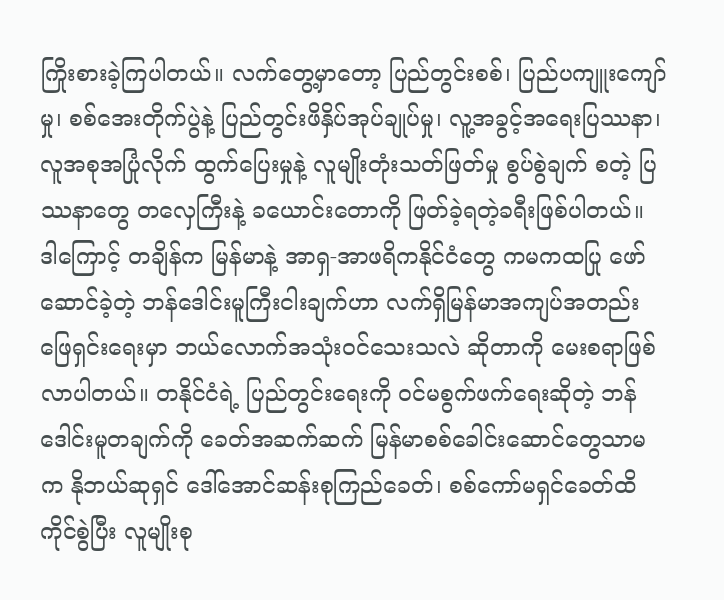ကြိုးစားခဲ့ကြပါတယ်။ လက်တွေ့မှာတော့ ပြည်တွင်းစစ်၊ ပြည်ပကျူးကျော်မှု၊ စစ်အေးတိုက်ပွဲနဲ့ ပြည်တွင်းဖိနှိပ်အုပ်ချုပ်မှု၊ လူ့အခွင့်အရေးပြဿနာ၊ လူအစုအပြုံလိုက် ထွက်ပြေးမှုနဲ့ လူမျိုးတုံးသတ်ဖြတ်မှု စွပ်စွဲချက် စတဲ့ ပြဿနာတွေ တလှေကြီးနဲ့ ခယောင်းတောကို ဖြတ်ခဲ့ရတဲ့ခရီးဖြစ်ပါတယ်။
ဒါကြောင့် တချိန်က မြန်မာနဲ့ အာရှ-အာဖရိကနိုင်ငံတွေ ကမကထပြု ဖော်ဆောင်ခဲ့တဲ့ ဘန်ဒေါင်းမူကြီးငါးချက်ဟာ လက်ရှိမြန်မာအကျပ်အတည်း ဖြေရှင်းရေးမှာ ဘယ်လောက်အသုံးဝင်သေးသလဲ ဆိုတာကို မေးစရာဖြစ်လာပါတယ်။ တနိုင်ငံရဲ့ ပြည်တွင်းရေးကို ဝင်မစွက်ဖက်ရေးဆိုတဲ့ ဘန်ဒေါင်းမူတချက်ကို ခေတ်အဆက်ဆက် မြန်မာစစ်ခေါင်းဆောင်တွေသာမက နိုဘယ်ဆုရှင် ဒေါ်အောင်ဆန်းစုကြည်ခေတ်၊ စစ်ကော်မရှင်ခေတ်ထိ ကိုင်စွဲပြီး လူမျိုးစု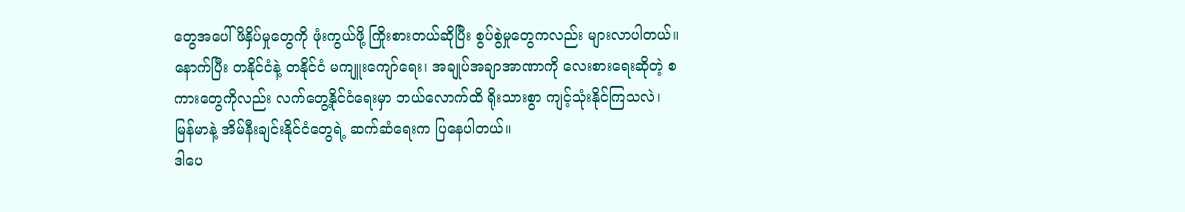တွေအပေါ် ဖိနှိပ်မှုတွေကို ဖုံးကွယ်ဖို့ ကြိုးစားတယ်ဆိုပြီး စွပ်စွဲမှုတွေကလည်း များလာပါတယ်။ နောက်ပြီး တနိုင်ငံနဲ့ တနိုင်ငံ မကျူးကျော်ရေး၊ အချုပ်အချာအာဏာကို လေးစားရေးဆိုတဲ့ စကားတွေကိုလည်း လက်တွေ့နိုင်ငံရေးမှာ ဘယ်လောက်ထိ ရိုးသားစွာ ကျင့်သုံးနိုင်ကြသလဲ၊ မြန်မာနဲ့ အိမ်နီးချင်းနိုင်ငံတွေရဲ့ ဆက်ဆံရေးက ပြနေပါတယ်။
ဒါပေ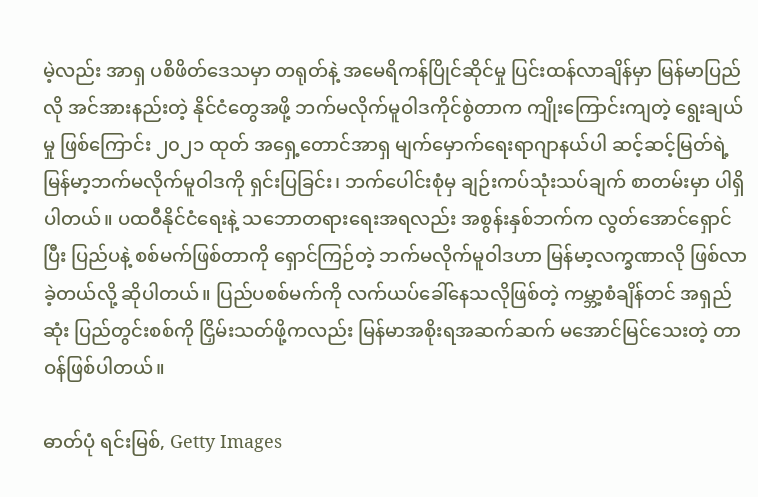မဲ့လည်း အာရှ ပစိဖိတ်ဒေသမှာ တရုတ်နဲ့ အမေရိကန်ပြိုင်ဆိုင်မှု ပြင်းထန်လာချိန်မှာ မြန်မာပြည်လို အင်အားနည်းတဲ့ နိုင်ငံတွေအဖို့ ဘက်မလိုက်မူဝါဒကိုင်စွဲတာက ကျိုးကြောင်းကျတဲ့ ရွေးချယ်မှု ဖြစ်ကြောင်း ၂၀၂၁ ထုတ် အရှေ့တောင်အာရှ မျက်မှောက်ရေးရာဂျာနယ်ပါ ဆင့်ဆင့်မြတ်ရဲ့ မြန်မာ့ဘက်မလိုက်မူဝါဒကို ရှင်းပြခြင်း၊ ဘက်ပေါင်းစုံမှ ချဉ်းကပ်သုံးသပ်ချက် စာတမ်းမှာ ပါရှိပါတယ်။ ပထဝီနိုင်ငံရေးနဲ့ သဘောတရားရေးအရလည်း အစွန်းနှစ်ဘက်က လွတ်အောင်ရှောင်ပြီး ပြည်ပနဲ့ စစ်မက်ဖြစ်တာကို ရှောင်ကြဉ်တဲ့ ဘက်မလိုက်မူဝါဒဟာ မြန်မာ့လက္ခဏာလို ဖြစ်လာခဲ့တယ်လို့ ဆိုပါတယ်။ ပြည်ပစစ်မက်ကို လက်ယပ်ခေါ်နေသလိုဖြစ်တဲ့ ကမ္ဘာ့စံချိန်တင် အရှည်ဆုံး ပြည်တွင်းစစ်ကို ငြှိမ်းသတ်ဖို့ကလည်း မြန်မာအစိုးရအဆက်ဆက် မအောင်မြင်သေးတဲ့ တာဝန်ဖြစ်ပါတယ်။

ဓာတ်ပုံ ရင်းမြစ်, Getty Images